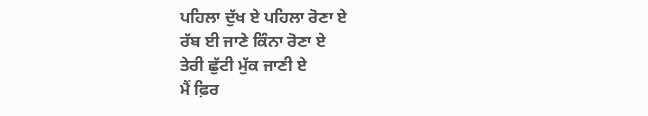ਪਹਿਲਾ ਦੁੱਖ ਏ ਪਹਿਲਾ ਰੋਣਾ ਏ
ਰੱਬ ਈ ਜਾਣੇ ਕਿੰਨਾ ਰੋਣਾ ਏ
ਤੇਰੀ ਛੁੱਟੀ ਮੁੱਕ ਜਾਣੀ ਏ
ਮੈਂ ਫ਼ਿਰ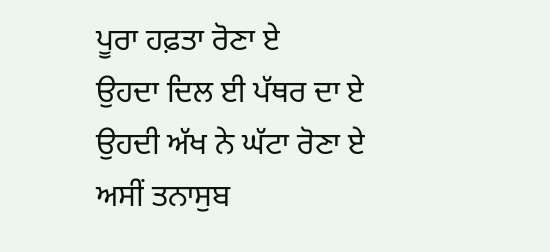ਪੂਰਾ ਹਫ਼ਤਾ ਰੋਣਾ ਏ
ਉਹਦਾ ਦਿਲ ਈ ਪੱਥਰ ਦਾ ਏ
ਉਹਦੀ ਅੱਖ ਨੇ ਘੱਟਾ ਰੋਣਾ ਏ
ਅਸੀਂ ਤਨਾਸੁਬ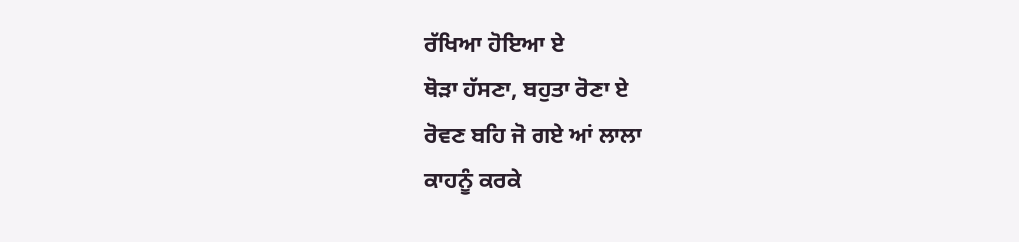ਰੱਖਿਆ ਹੋਇਆ ਏ
ਥੋੜਾ ਹੱਸਣਾ, ਬਹੁਤਾ ਰੋਣਾ ਏ
ਰੋਵਣ ਬਹਿ ਜੋ ਗਏ ਆਂ ਲਾਲਾ
ਕਾਹਨੂੰ ਕਰਕੇ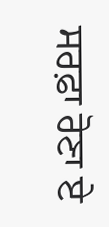ਸਰਫ਼ਾ ਰੋਣਾ ਏ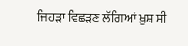ਜਿਹੜਾ ਵਿਛੜਣ ਲੱਗਿਆਂ ਖ਼ੁਸ਼ ਸੀ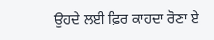ਉਹਦੇ ਲਈ ਫ਼ਿਰ ਕਾਹਦਾ ਰੋਣਾ ਏ